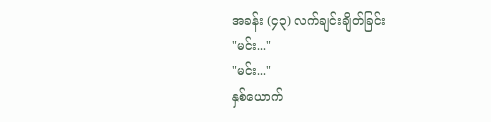အခန်း (၄၃) လက်ချင်းချိတ်ခြင်း
"မင်း..."
"မင်း..."
နှစ်ယောက်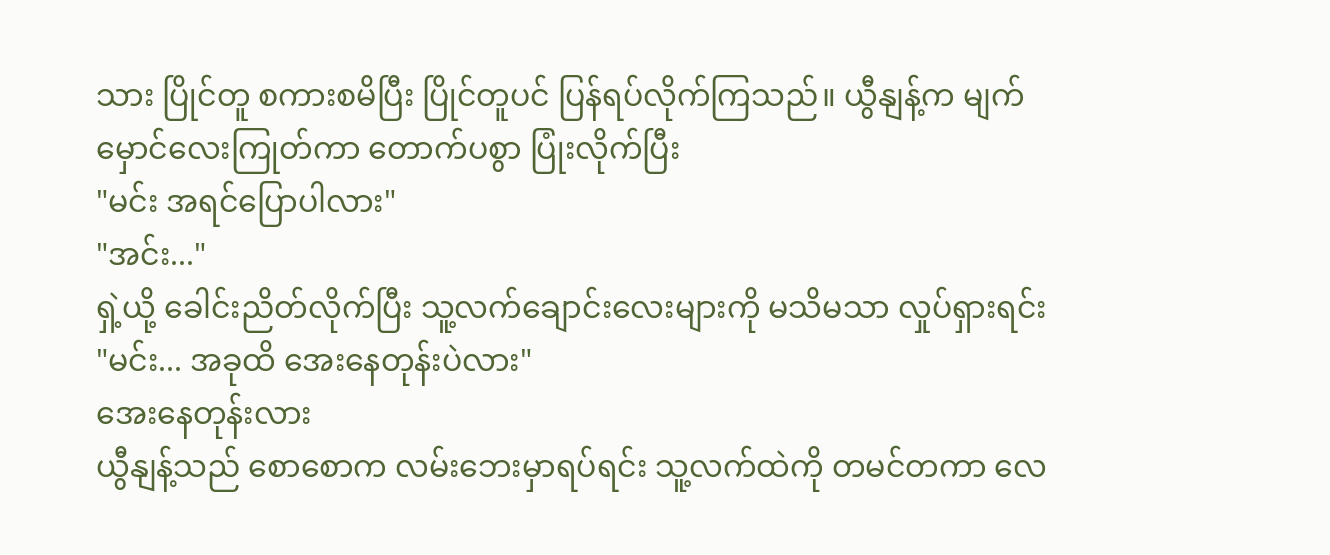သား ပြိုင်တူ စကားစမိပြီး ပြိုင်တူပင် ပြန်ရပ်လိုက်ကြသည်။ ယွီနျန့်က မျက်မှောင်လေးကြုတ်ကာ တောက်ပစွာ ပြုံးလိုက်ပြီး
"မင်း အရင်ပြောပါလား"
"အင်း..."
ရှဲ့ယို့ ခေါင်းညိတ်လိုက်ပြီး သူ့လက်ချောင်းလေးများကို မသိမသာ လှုပ်ရှားရင်း
"မင်း... အခုထိ အေးနေတုန်းပဲလား"
အေးနေတုန်းလား
ယွီနျန့်သည် စောစောက လမ်းဘေးမှာရပ်ရင်း သူ့လက်ထဲကို တမင်တကာ လေ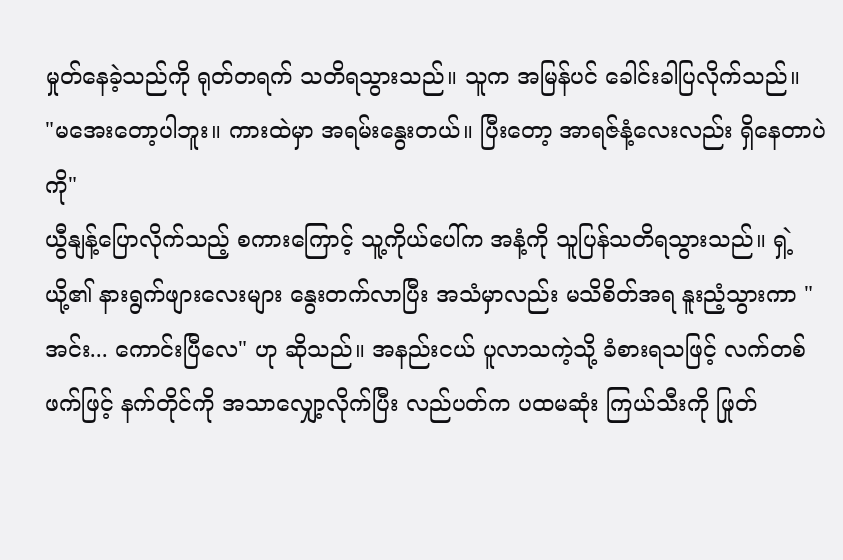မှုတ်နေခဲ့သည်ကို ရုတ်တရက် သတိရသွားသည်။ သူက အမြန်ပင် ခေါင်းခါပြလိုက်သည်။
"မအေးတော့ပါဘူး။ ကားထဲမှာ အရမ်းနွေးတယ်။ ပြီးတော့ အာရဇ်နံ့လေးလည်း ရှိနေတာပဲကို"
ယွီနျန့်ပြောလိုက်သည့် စကားကြောင့် သူ့ကိုယ်ပေါ်က အနံ့ကို သူပြန်သတိရသွားသည်။ ရှဲ့ယို့၏ နားရွက်ဖျားလေးများ နွေးတက်လာပြီး အသံမှာလည်း မသိစိတ်အရ နူးညံ့သွားကာ "အင်း... ကောင်းပြီလေ" ဟု ဆိုသည်။ အနည်းငယ် ပူလာသကဲ့သို့ ခံစားရသဖြင့် လက်တစ်ဖက်ဖြင့် နက်တိုင်ကို အသာလျှော့လိုက်ပြီး လည်ပတ်က ပထမဆုံး ကြယ်သီးကို ဖြုတ်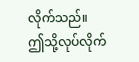လိုက်သည်။
ဤသို့လုပ်လိုက်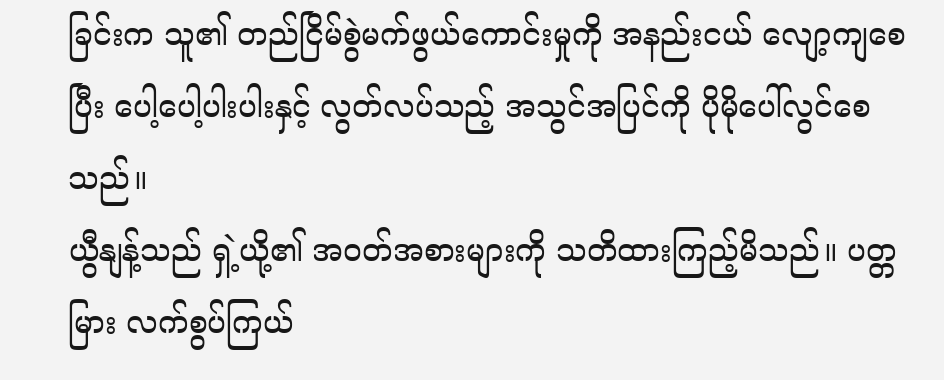ခြင်းက သူ၏ တည်ငြိမ်စွဲမက်ဖွယ်ကောင်းမှုကို အနည်းငယ် လျော့ကျစေပြီး ပေါ့ပေါ့ပါးပါးနှင့် လွတ်လပ်သည့် အသွင်အပြင်ကို ပိုမိုပေါ်လွင်စေသည်။
ယွီနျန့်သည် ရှဲ့ယို့၏ အဝတ်အစားများကို သတိထားကြည့်မိသည်။ ပတ္တမြား လက်စွပ်ကြယ်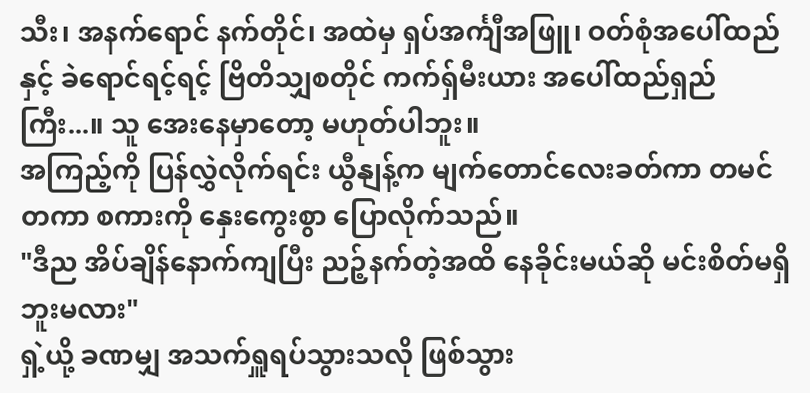သီး၊ အနက်ရောင် နက်တိုင်၊ အထဲမှ ရှပ်အင်္ကျီအဖြူ၊ ဝတ်စုံအပေါ်ထည်နှင့် ခဲရောင်ရင့်ရင့် ဗြိတိသျှစတိုင် ကက်ရှ်မီးယား အပေါ်ထည်ရှည်ကြီး...။ သူ အေးနေမှာတော့ မဟုတ်ပါဘူး။
အကြည့်ကို ပြန်လွှဲလိုက်ရင်း ယွီနျန့်က မျက်တောင်လေးခတ်ကာ တမင်တကာ စကားကို နှေးကွေးစွာ ပြောလိုက်သည်။
"ဒီည အိပ်ချိန်နောက်ကျပြီး ညဉ့်နက်တဲ့အထိ နေခိုင်းမယ်ဆို မင်းစိတ်မရှိဘူးမလား"
ရှဲ့ယို့ ခဏမျှ အသက်ရှူရပ်သွားသလို ဖြစ်သွား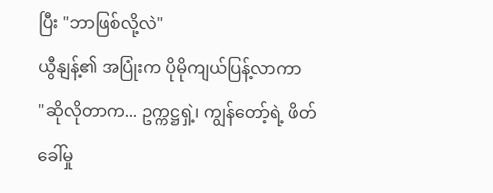ပြီး "ဘာဖြစ်လို့လဲ"
ယွီနျန့်၏ အပြုံးက ပိုမိုကျယ်ပြန့်လာကာ
"ဆိုလိုတာက... ဥက္ကဋ္ဌရှဲ့၊ ကျွန်တော့်ရဲ့ ဖိတ်ခေါ်မှု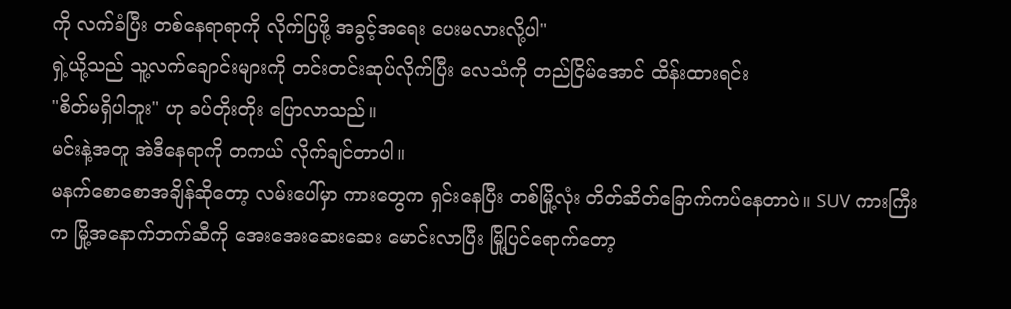ကို လက်ခံပြီး တစ်နေရာရာကို လိုက်ပြဖို့ အခွင့်အရေး ပေးမလားလို့ပါ"
ရှဲ့ယို့သည် သူ့လက်ချောင်းများကို တင်းတင်းဆုပ်လိုက်ပြီး လေသံကို တည်ငြိမ်အောင် ထိန်းထားရင်း
"စိတ်မရှိပါဘူး" ဟု ခပ်တိုးတိုး ပြောလာသည်။
မင်းနဲ့အတူ အဲဒီနေရာကို တကယ် လိုက်ချင်တာပါ။
မနက်စောစောအချိန်ဆိုတော့ လမ်းပေါ်မှာ ကားတွေက ရှင်းနေပြီး တစ်မြို့လုံး တိတ်ဆိတ်ခြောက်ကပ်နေတာပဲ။ SUV ကားကြီးက မြို့အနောက်ဘက်ဆီကို အေးအေးဆေးဆေး မောင်းလာပြီး မြို့ပြင်ရောက်တော့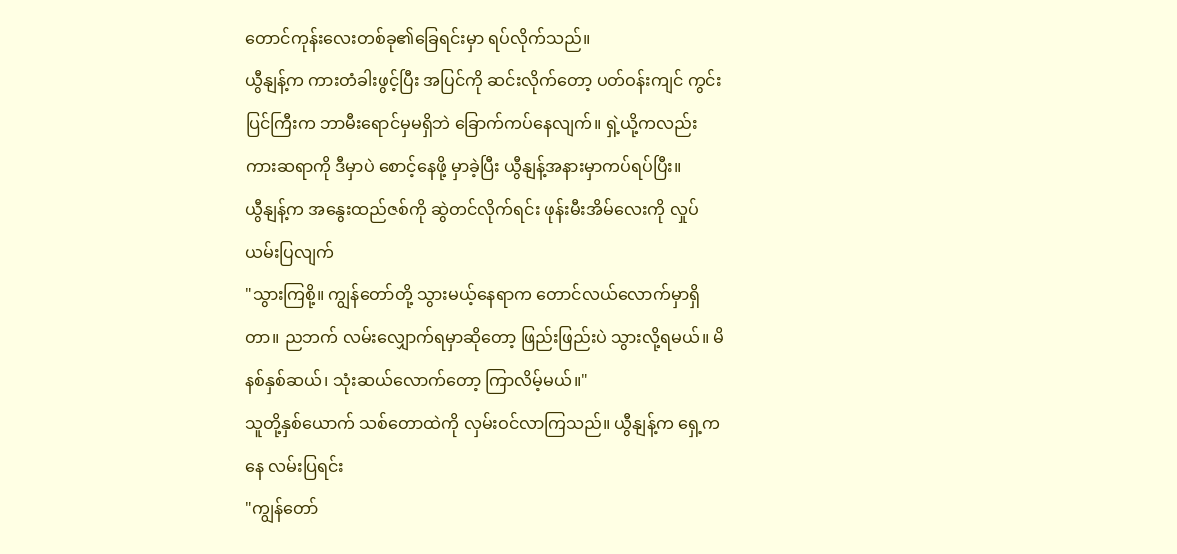တောင်ကုန်းလေးတစ်ခု၏ခြေရင်းမှာ ရပ်လိုက်သည်။
ယွီနျန့်က ကားတံခါးဖွင့်ပြီး အပြင်ကို ဆင်းလိုက်တော့ ပတ်ဝန်းကျင် ကွင်းပြင်ကြီးက ဘာမီးရောင်မှမရှိဘဲ ခြောက်ကပ်နေလျက်။ ရှဲ့ယို့ကလည်း ကားဆရာကို ဒီမှာပဲ စောင့်နေဖို့ မှာခဲ့ပြီး ယွီနျန့်အနားမှာကပ်ရပ်ပြီး။
ယွီနျန့်က အနွေးထည်ဇစ်ကို ဆွဲတင်လိုက်ရင်း ဖုန်းမီးအိမ်လေးကို လှုပ်ယမ်းပြလျက်
"သွားကြစို့။ ကျွန်တော်တို့ သွားမယ့်နေရာက တောင်လယ်လောက်မှာရှိတာ။ ညဘက် လမ်းလျှောက်ရမှာဆိုတော့ ဖြည်းဖြည်းပဲ သွားလို့ရမယ်။ မိနစ်နှစ်ဆယ်၊ သုံးဆယ်လောက်တော့ ကြာလိမ့်မယ်။"
သူတို့နှစ်ယောက် သစ်တောထဲကို လှမ်းဝင်လာကြသည်။ ယွီနျန့်က ရှေ့ကနေ လမ်းပြရင်း
"ကျွန်တော်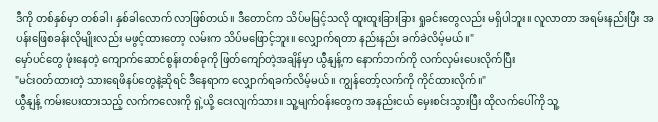ဒီကို တစ်နှစ်မှာ တစ်ခါ၊ နှစ်ခါလောက် လာဖြစ်တယ်။ ဒီတောင်က သိပ်မမြင့်သလို ထူးထူးခြားခြား ရှုခင်းတွေလည်း မရှိပါဘူး။ လူလာတာ အရမ်းနည်းပြီး အပန်းဖြေစခန်းလိုမျိုးလည်း မဖွင့်ထားတော့ လမ်းက သိပ်မဖြောင့်ဘူး။ လျှောက်ရတာ နည်းနည်း ခက်ခဲလိမ့်မယ်။"
မှော်ပင်တွေ ဖုံးနေတဲ့ ကျောက်ဆောင်စွန်းတစ်ခုကို ဖြတ်ကျော်တဲ့အချိန်မှာ ယွီနျန့်က နောက်ဘက်ကို လက်လှမ်းပေးလိုက်ပြီး
"မင်းဝတ်ထားတဲ့ သားရေဖိနပ်တွေနဲ့ဆိုရင် ဒီနေရာက လျှောက်ရခက်လိမ့်မယ်။ ကျွန်တော့်လက်ကို ကိုင်ထားလိုက်။"
ယွီနျန့် ကမ်းပေးထားသည့် လက်ကလေးကို ရှဲ့ယို့ ငေးလျက်သား။ သူ့မျက်ဝန်းတွေက အနည်းငယ် မှေးစင်းသွားပြီး ထိုလက်ပေါ်ကို သူ့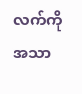လက်ကို အသာ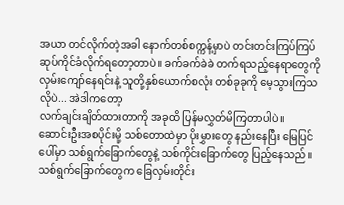အယာ တင်လိုက်တဲ့အခါ နောက်တစ်စက္ကန့်မှာပဲ တင်းတင်းကြပ်ကြပ် ဆုပ်ကိုင်ခံလိုက်ရတော့တာပဲ။ ခက်ခက်ခဲခဲ တက်ရသည့်နေရာတွေကို လှမ်းကျော်နေရင်းနဲ့ သူတို့နှစ်ယောက်စလုံး တစ်ခုခုကို မေ့သွားကြသလိုပဲ... အဲဒါကတော့
လက်ချင်းချိတ်ထားတာကို အခုထိ ပြန်မလွှတ်မိကြတာပါပဲ။
ဆောင်းဦးအစပိုင်းမို့ သစ်တောထဲမှာ ပိုးမွှားတွေ နည်းနေပြီး မြေပြင်ပေါ်မှာ သစ်ရွက်ခြောက်တွေနဲ့ သစ်ကိုင်းခြောက်တွေ ပြည့်နေသည်။ သစ်ရွက်ခြောက်တွေက ခြေလှမ်းတိုင်း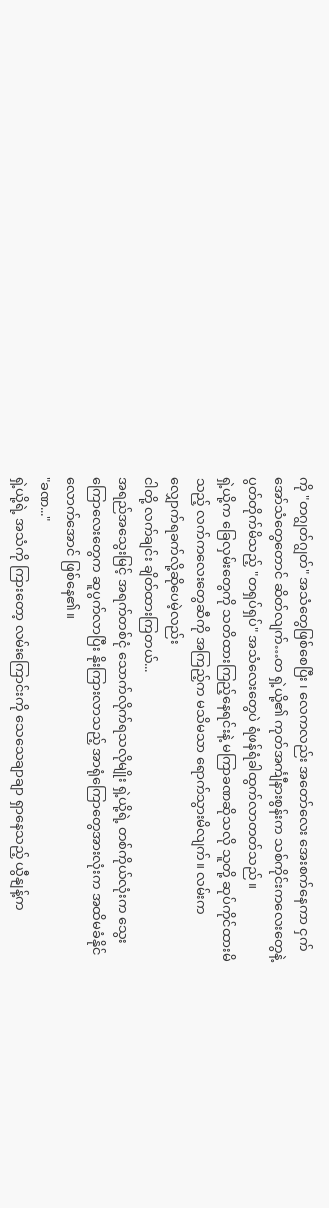ကို "တဂျွတ်ဂျွတ်" အသံတွေဖြစ်စေပြီး ၊ လေကလည်း အတော်လေး အေးစက်နေကာ ငှက်အော်သံတွေတောင် ဆိတ်လျက်…တ ရှဲ့ယို့၏ ကုတ်အင်္ကျီနားစွန်းက သစ်ကိုင်းကလေးတွေနဲ့ ပွတ်တိုက်မိသည့် "တရှပ်ရှပ်" အသံလေးတွေပဲ ရံဖန်ရံခါထွက်လာတတ်သည် ။
ရှဲ့ယို့က ခြေလှမ်းတွေကို သတိထားကြည့်နေရင်းနဲ့ မကြာခဏဆိုသလို သူတို့ ဆုပ်ကိုင်ထားမိသည့် လက်ကလေးတွေဆီကို အကြည့်က မသိမသာ ရောက်သွားမိလျက်။ လမ်းက လျှောက်ရခက်လို့ဆိုပေမဲ့လည်း
ငါတို့ လက်ချင်း ချိတ်ထားကြတယ်...
အရည်အသွေးမြင့် အရက်တစ်ငုံ သောက်လိုက်ရသလိုမျိုး ရှဲ့ယို့ရဲ့ တစ်ကိုယ်လုံးက သွေးကြောလေးတွေက ဆူပွက်လာပြီး နိုးကြားလာသည့် အာရုံကြောတွေအားလုံးက အထိမခံနိုင်လောက်အောင် ဖြစ်နေ၏။
"ခဏ..."
ရှဲ့ယို့ရဲ့ အသံကို ကြားတော့ လမ်းကြောင်းကို သေသေချာချာ ရှာနေသည့် ယွီနျန့်က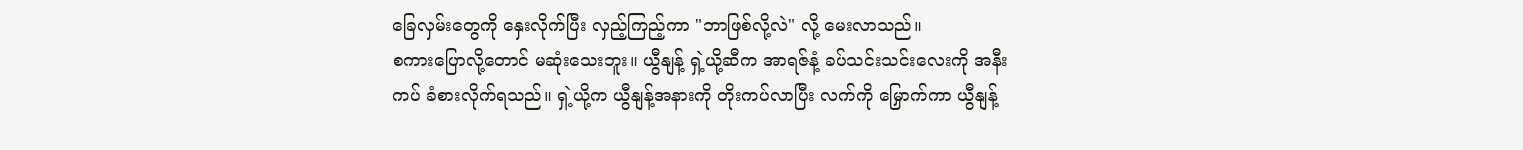ခြေလှမ်းတွေကို နှေးလိုက်ပြီး လှည့်ကြည့်ကာ "ဘာဖြစ်လို့လဲ" လို့ မေးလာသည်။
စကားပြောလို့တောင် မဆုံးသေးဘူး။ ယွီနျန့် ရှဲ့ယို့ဆီက အာရဇ်နံ့ ခပ်သင်းသင်းလေးကို အနီးကပ် ခံစားလိုက်ရသည်။ ရှဲ့ယို့က ယွီနျန့်အနားကို တိုးကပ်လာပြီး လက်ကို မြှောက်ကာ ယွီနျန့်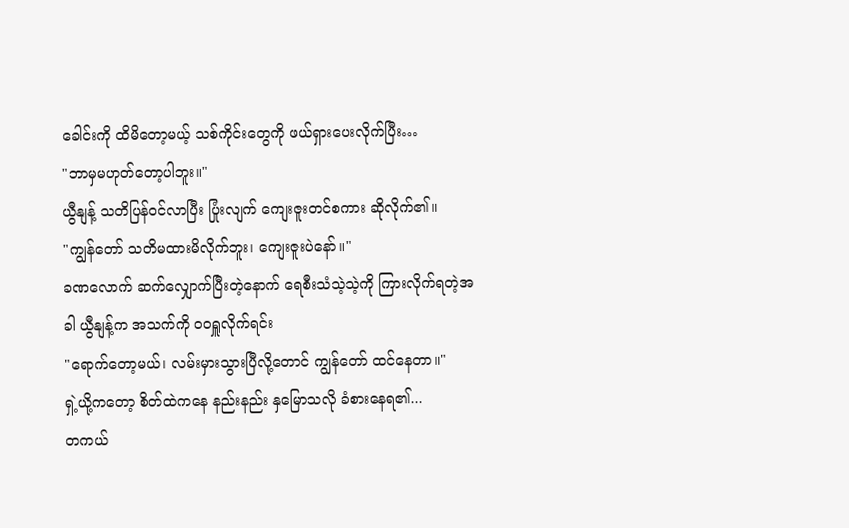ခေါင်းကို ထိမိတော့မယ့် သစ်ကိုင်းတွေကို ဖယ်ရှားပေးလိုက်ပြီး…
"ဘာမှမဟုတ်တော့ပါဘူး။"
ယွီနျန့် သတိပြန်ဝင်လာပြီး ပြုံးလျက် ကျေးဇူးတင်စကား ဆိုလိုက်၏။
"ကျွန်တော် သတိမထားမိလိုက်ဘူး၊ ကျေးဇူးပဲနော်။"
ခဏလောက် ဆက်လျှောက်ပြီးတဲ့နောက် ရေစီးသံသဲ့သဲ့ကို ကြားလိုက်ရတဲ့အခါ ယွီနျန့်က အသက်ကို ဝဝရှူလိုက်ရင်း
"ရောက်တော့မယ်၊ လမ်းမှားသွားပြီလို့တောင် ကျွန်တော် ထင်နေတာ။"
ရှဲ့ယို့ကတော့ စိတ်ထဲကနေ နည်းနည်း နှမြောသလို ခံစားနေရ၏...
တကယ်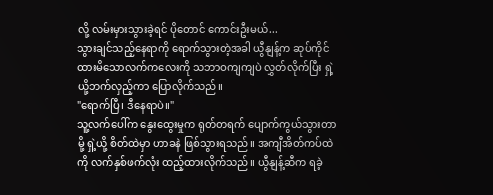လို့ လမ်းမှားသွားခဲ့ရင် ပိုတောင် ကောင်းဦးမယ်...
သွားချင်သည့်နေရာကို ရောက်သွားတဲ့အခါ ယွီနျန့်က ဆုပ်ကိုင်ထားမိသောလက်ကလေးကို သဘာဝကျကျပဲ လွှတ်လိုက်ပြီး ရှဲ့ယို့ဘက်လှည့်ကာ ပြောလိုက်သည်။
"ရောက်ပြီ၊ ဒီနေရာပဲ။"
သူ့လက်ပေါ်က နွေးထွေးမှုက ရုတ်တရက် ပျောက်ကွယ်သွားတာမို့ ရှဲ့ယို့ စိတ်ထဲမှာ ဟာခနဲ ဖြစ်သွားရသည်။ အကျီအိတ်ကပ်ထဲကို လက်နှစ်ဖက်လုံး ထည့်ထားလိုက်သည်။ ယွီနျန့်ဆီက ရခဲ့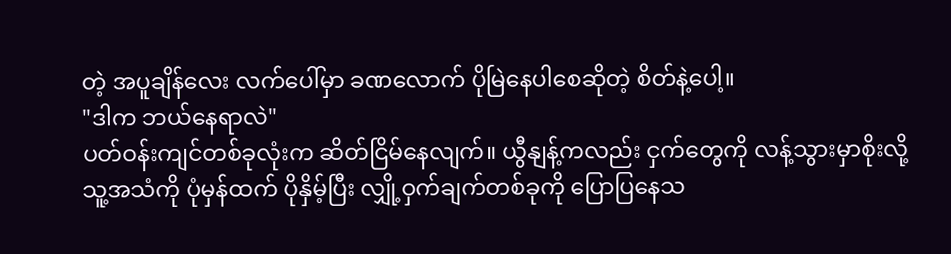တဲ့ အပူချိန်လေး လက်ပေါ်မှာ ခဏလောက် ပိုမြဲနေပါစေဆိုတဲ့ စိတ်နဲ့ပေါ့။
"ဒါက ဘယ်နေရာလဲ"
ပတ်ဝန်းကျင်တစ်ခုလုံးက ဆိတ်ငြိမ်နေလျက်။ ယွီနျန့်ကလည်း ငှက်တွေကို လန့်သွားမှာစိုးလို့ သူ့အသံကို ပုံမှန်ထက် ပိုနှိမ့်ပြီး လျှို့ဝှက်ချက်တစ်ခုကို ပြောပြနေသ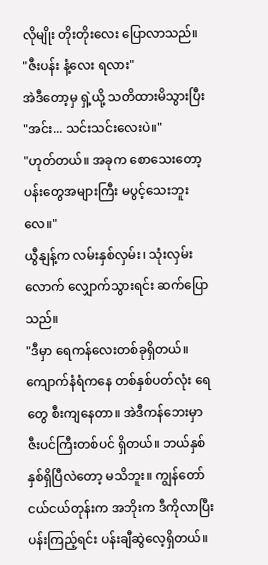လိုမျိုး တိုးတိုးလေး ပြောလာသည်။
"ဇီးပန်း နံ့လေး ရလား"
အဲဒီတော့မှ ရှဲ့ယို့ သတိထားမိသွားပြီး
"အင်း... သင်းသင်းလေးပဲ။"
"ဟုတ်တယ်။ အခုက စောသေးတော့ ပန်းတွေအများကြီး မပွင့်သေးဘူးလေ။"
ယွီနျန့်က လမ်းနှစ်လှမ်း၊ သုံးလှမ်းလောက် လျှောက်သွားရင်း ဆက်ပြောသည်။
"ဒီမှာ ရေကန်လေးတစ်ခုရှိတယ်။ ကျောက်နံရံကနေ တစ်နှစ်ပတ်လုံး ရေတွေ စီးကျနေတာ။ အဲဒီကန်ဘေးမှာ ဇီးပင်ကြီးတစ်ပင် ရှိတယ်။ ဘယ်နှစ်နှစ်ရှိပြီလဲတော့ မသိဘူး။ ကျွန်တော် ငယ်ငယ်တုန်းက အဘိုးက ဒီကိုလာပြီး ပန်းကြည့်ရင်း ပန်းချီဆွဲလေ့ရှိတယ်။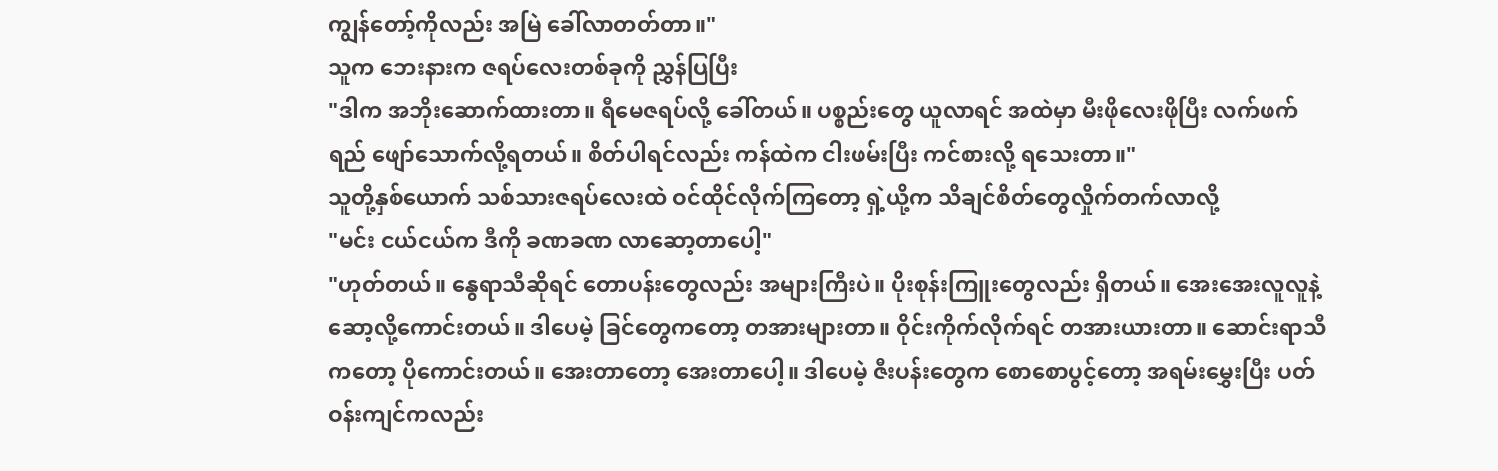ကျွန်တော့်ကိုလည်း အမြဲ ခေါ်လာတတ်တာ။"
သူက ဘေးနားက ဇရပ်လေးတစ်ခုကို ညွှန်ပြပြီး
"ဒါက အဘိုးဆောက်ထားတာ။ ရီမေဇရပ်လို့ ခေါ်တယ်။ ပစ္စည်းတွေ ယူလာရင် အထဲမှာ မီးဖိုလေးဖိုပြီး လက်ဖက်ရည် ဖျော်သောက်လို့ရတယ်။ စိတ်ပါရင်လည်း ကန်ထဲက ငါးဖမ်းပြီး ကင်စားလို့ ရသေးတာ။"
သူတို့နှစ်ယောက် သစ်သားဇရပ်လေးထဲ ဝင်ထိုင်လိုက်ကြတော့ ရှဲ့ယို့က သိချင်စိတ်တွေလှိုက်တက်လာလို့
"မင်း ငယ်ငယ်က ဒီကို ခဏခဏ လာဆော့တာပေါ့"
"ဟုတ်တယ်။ နွေရာသီဆိုရင် တောပန်းတွေလည်း အများကြီးပဲ။ ပိုးစုန်းကြူးတွေလည်း ရှိတယ်။ အေးအေးလူလူနဲ့ ဆော့လို့ကောင်းတယ်။ ဒါပေမဲ့ ခြင်တွေကတော့ တအားများတာ။ ဝိုင်းကိုက်လိုက်ရင် တအားယားတာ။ ဆောင်းရာသီကတော့ ပိုကောင်းတယ်။ အေးတာတော့ အေးတာပေါ့။ ဒါပေမဲ့ ဇီးပန်းတွေက စောစောပွင့်တော့ အရမ်းမွှေးပြီး ပတ်ဝန်းကျင်ကလည်း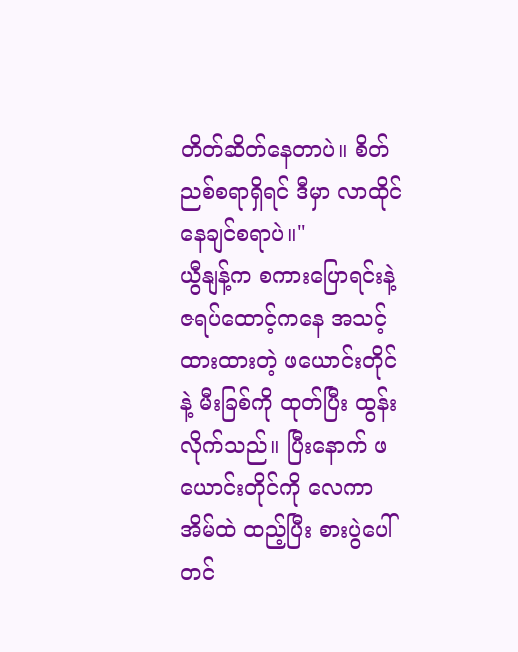တိတ်ဆိတ်နေတာပဲ။ စိတ်ညစ်စရာရှိရင် ဒီမှာ လာထိုင်နေချင်စရာပဲ။"
ယွီနျန့်က စကားပြောရင်းနဲ့ ဇရပ်ထောင့်ကနေ အသင့်ထားထားတဲ့ ဖယောင်းတိုင်နဲ့ မီးခြစ်ကို ထုတ်ပြီး ထွန်းလိုက်သည်။ ပြီးနောက် ဖယောင်းတိုင်ကို လေကာအိမ်ထဲ ထည့်ပြီး စားပွဲပေါ် တင်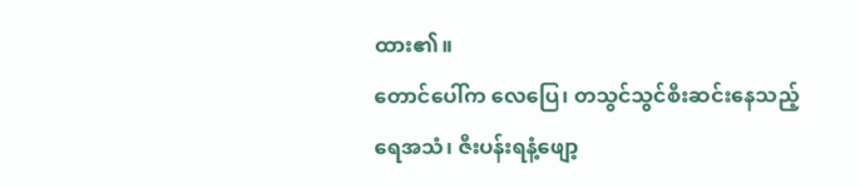ထား၏။
တောင်ပေါ်က လေပြေ၊ တသွင်သွင်စီးဆင်းနေသည့် ရေအသံ၊ ဇီးပန်းရနံ့ဖျော့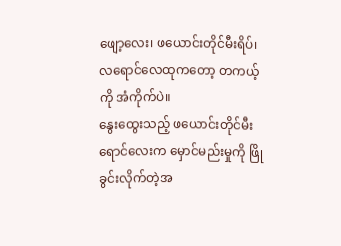ဖျော့လေး၊ ဖယောင်းတိုင်မီးရိပ်၊ လရောင်လေထုကတော့ တကယ့်ကို အံကိုက်ပဲ။
နွေးထွေးသည့် ဖယောင်းတိုင်မီးရောင်လေးက မှောင်မည်းမှုကို ဖြိုခွင်းလိုက်တဲ့အ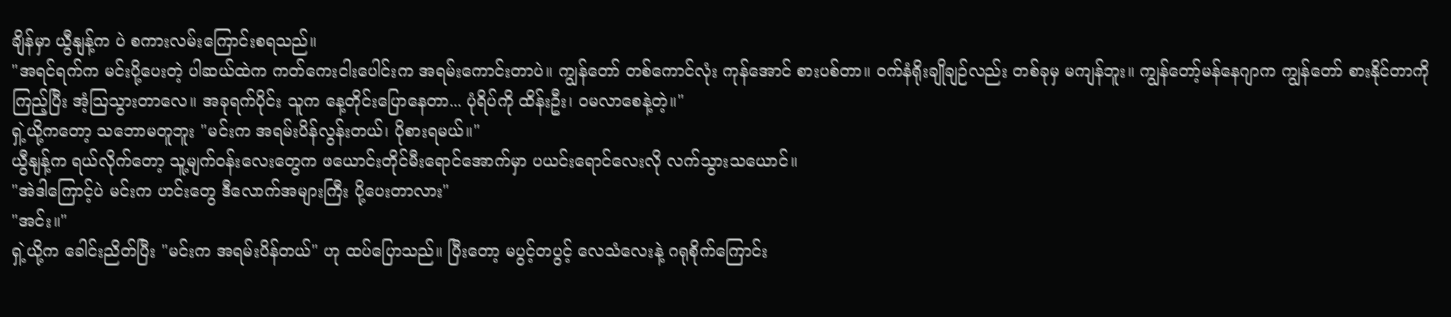ချိန်မှာ ယွီနျန့်က ပဲ စကားလမ်းကြောင်းစရသည်။
"အရင်ရက်က မင်းပို့ပေးတဲ့ ပါဆယ်ထဲက ကတ်ကေးငါးပေါင်းက အရမ်းကောင်းတာပဲ။ ကျွန်တော် တစ်ကောင်လုံး ကုန်အောင် စားပစ်တာ။ ဝက်နံရိုးချိုချဉ်လည်း တစ်ခုမှ မကျန်ဘူး။ ကျွန်တော့်မန်နေဂျာက ကျွန်တော် စားနိုင်တာကို ကြည့်ပြီး အံ့သြသွားတာလေ။ အခုရက်ပိုင်း သူက နေ့တိုင်းပြောနေတာ... ပုံရိပ်ကို ထိန်းဦး၊ ဝမလာစေနဲ့တဲ့။"
ရှဲ့ယို့ကတော့ သဘောမတူဘူး "မင်းက အရမ်းပိန်လွန်းတယ်၊ ပိုစားရမယ်။"
ယွီနျန့်က ရယ်လိုက်တော့ သူ့မျက်ဝန်းလေးတွေက ဖယောင်းတိုင်မီးရောင်အောက်မှာ ပယင်းရောင်လေးလို လက်သွားသယောင်။
"အဲဒါကြောင့်ပဲ မင်းက ဟင်းတွေ ဒီလောက်အများကြီး ပို့ပေးတာလား"
"အင်း။"
ရှဲ့ယို့က ခေါင်းညိတ်ပြီး "မင်းက အရမ်းပိန်တယ်" ဟု ထပ်ပြောသည်။ ပြီးတော့ မပွင့်တပွင့် လေသံလေးနဲ့ ဂရုစိုက်ကြောင်း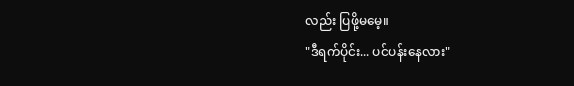လည်း ပြဖို့မမေ့။
"ဒီရက်ပိုင်း... ပင်ပန်းနေလား"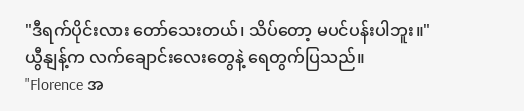"ဒီရက်ပိုင်းလား တော်သေးတယ်၊ သိပ်တော့ မပင်ပန်းပါဘူး။"
ယွီနျန့်က လက်ချောင်းလေးတွေနဲ့ ရေတွက်ပြသည်။
"Florence အ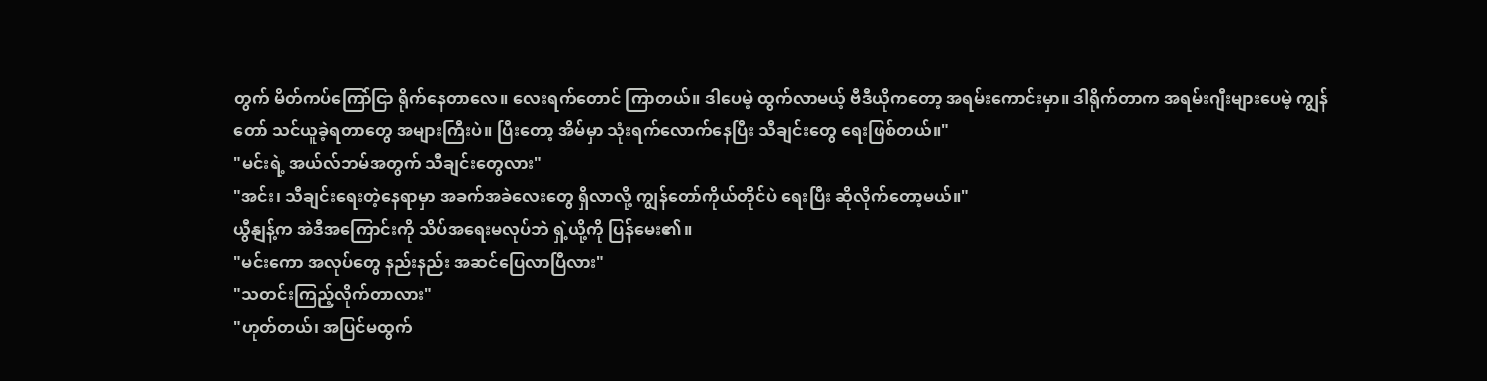တွက် မိတ်ကပ်ကြော်ငြာ ရိုက်နေတာလေ။ လေးရက်တောင် ကြာတယ်။ ဒါပေမဲ့ ထွက်လာမယ့် ဗီဒီယိုကတော့ အရမ်းကောင်းမှာ။ ဒါရိုက်တာက အရမ်းဂျီးများပေမဲ့ ကျွန်တော် သင်ယူခဲ့ရတာတွေ အများကြီးပဲ။ ပြီးတော့ အိမ်မှာ သုံးရက်လောက်နေပြီး သီချင်းတွေ ရေးဖြစ်တယ်။"
"မင်းရဲ့ အယ်လ်ဘမ်အတွက် သီချင်းတွေလား"
"အင်း၊ သီချင်းရေးတဲ့နေရာမှာ အခက်အခဲလေးတွေ ရှိလာလို့ ကျွန်တော်ကိုယ်တိုင်ပဲ ရေးပြီး ဆိုလိုက်တော့မယ်။"
ယွီနျန့်က အဲဒီအကြောင်းကို သိပ်အရေးမလုပ်ဘဲ ရှဲ့ယို့ကို ပြန်မေး၏။
"မင်းကော အလုပ်တွေ နည်းနည်း အဆင်ပြေလာပြီလား"
"သတင်းကြည့်လိုက်တာလား"
"ဟုတ်တယ်၊ အပြင်မထွက်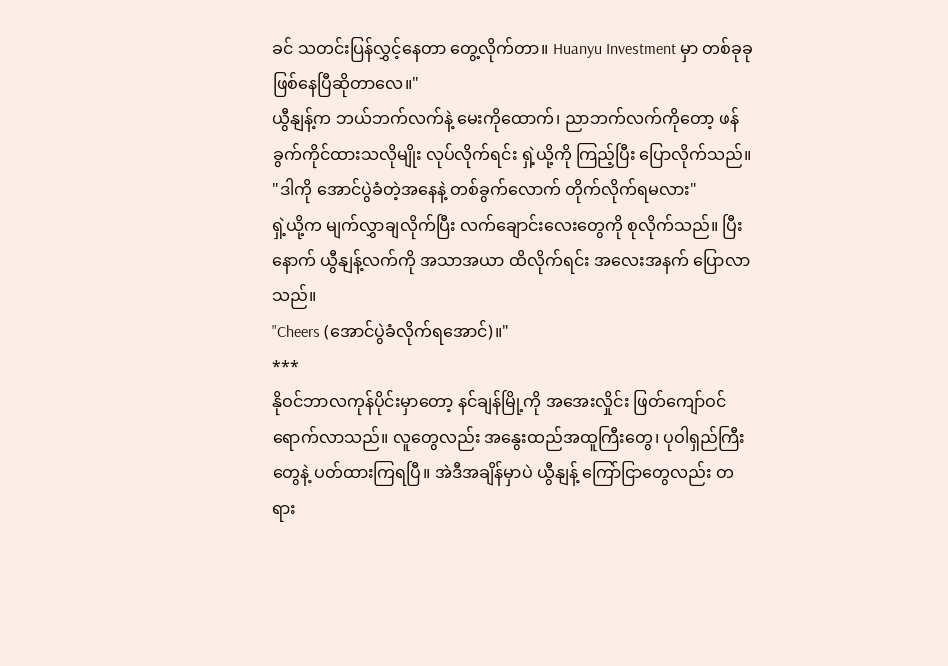ခင် သတင်းပြန်လွှင့်နေတာ တွေ့လိုက်တာ။ Huanyu Investment မှာ တစ်ခုခုဖြစ်နေပြီဆိုတာလေ။"
ယွီနျန့်က ဘယ်ဘက်လက်နဲ့ မေးကိုထောက်၊ ညာဘက်လက်ကိုတော့ ဖန်ခွက်ကိုင်ထားသလိုမျိုး လုပ်လိုက်ရင်း ရှဲ့ယို့ကို ကြည့်ပြီး ပြောလိုက်သည်။
"ဒါကို အောင်ပွဲခံတဲ့အနေနဲ့ တစ်ခွက်လောက် တိုက်လိုက်ရမလား"
ရှဲ့ယို့က မျက်လွှာချလိုက်ပြီး လက်ချောင်းလေးတွေကို စုလိုက်သည်။ ပြီးနောက် ယွီနျန့်လက်ကို အသာအယာ ထိလိုက်ရင်း အလေးအနက် ပြောလာသည်။
"Cheers (အောင်ပွဲခံလိုက်ရအောင်)။"
***
နိုဝင်ဘာလကုန်ပိုင်းမှာတော့ နင်ချန်မြို့ကို အအေးလှိုင်း ဖြတ်ကျော်ဝင်ရောက်လာသည်။ လူတွေလည်း အနွေးထည်အထူကြီးတွေ၊ ပုဝါရှည်ကြီးတွေနဲ့ ပတ်ထားကြရပြီ။ အဲဒီအချိန်မှာပဲ ယွီနျန့် ကြော်ငြာတွေလည်း တရား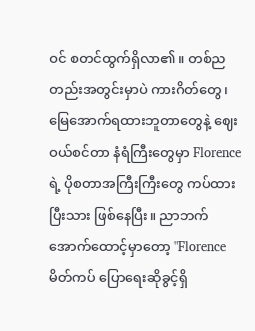ဝင် စတင်ထွက်ရှိလာ၏။ တစ်ညတည်းအတွင်းမှာပဲ ကားဂိတ်တွေ၊ မြေအောက်ရထားဘူတာတွေနဲ့ ဈေးဝယ်စင်တာ နံရံကြီးတွေမှာ Florence ရဲ့ ပိုစတာအကြီးကြီးတွေ ကပ်ထားပြီးသား ဖြစ်နေပြီး။ ညာဘက်အောက်ထောင့်မှာတော့ "Florence မိတ်ကပ် ပြောရေးဆိုခွင့်ရှိ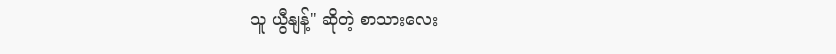သူ ယွီနျန့်" ဆိုတဲ့ စာသားလေး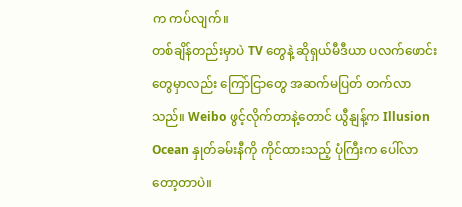က ကပ်လျက်။
တစ်ချိန်တည်းမှာပဲ TV တွေနဲ့ ဆိုရှယ်မီဒီယာ ပလက်ဖောင်းတွေမှာလည်း ကြော်ငြာတွေ အဆက်မပြတ် တက်လာသည်။ Weibo ဖွင့်လိုက်တာနဲ့တောင် ယွီနျန့်က Illusion Ocean နှုတ်ခမ်းနီကို ကိုင်ထားသည့် ပုံကြီးက ပေါ်လာတော့တာပဲ။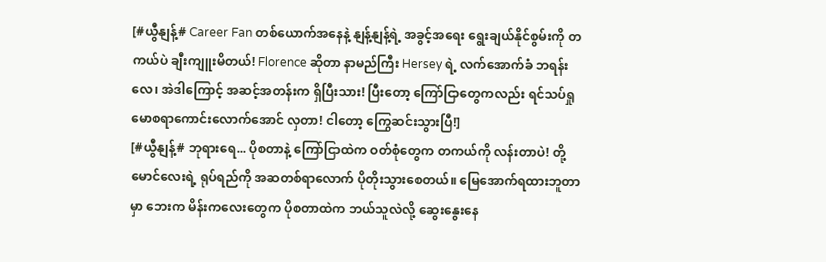[#ယွီနျန့်# Career Fan တစ်ယောက်အနေနဲ့ နျန့်နျန့်ရဲ့ အခွင့်အရေး ရွေးချယ်နိုင်စွမ်းကို တကယ်ပဲ ချီးကျူးမိတယ်! Florence ဆိုတာ နာမည်ကြီး Hersey ရဲ့ လက်အောက်ခံ ဘရန်းလေ၊ အဲဒါကြောင့် အဆင့်အတန်းက ရှိပြီးသား! ပြီးတော့ ကြော်ငြာတွေကလည်း ရင်သပ်ရှုမောစရာကောင်းလောက်အောင် လှတာ! ငါတော့ ကြွေဆင်းသွားပြီ!]
[#ယွီနျန့်# ဘုရားရေ... ပိုစတာနဲ့ ကြော်ငြာထဲက ဝတ်စုံတွေက တကယ်ကို လန်းတာပဲ! တို့မောင်လေးရဲ့ ရုပ်ရည်ကို အဆတစ်ရာလောက် ပိုတိုးသွားစေတယ်။ မြေအောက်ရထားဘူတာမှာ ဘေးက မိန်းကလေးတွေက ပိုစတာထဲက ဘယ်သူလဲလို့ ဆွေးနွေးနေ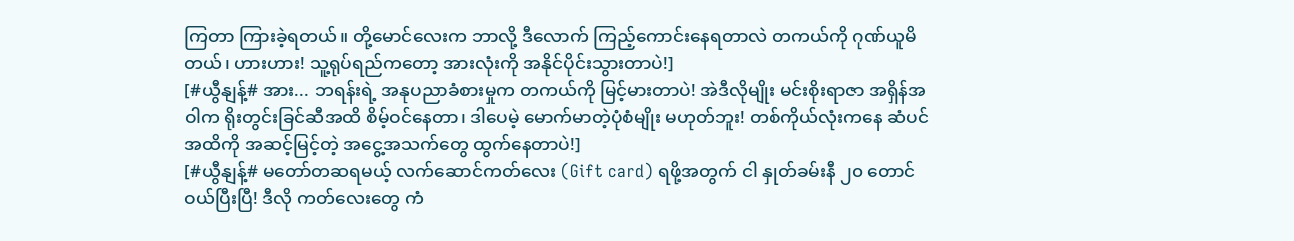ကြတာ ကြားခဲ့ရတယ်။ တို့မောင်လေးက ဘာလို့ ဒီလောက် ကြည့်ကောင်းနေရတာလဲ တကယ်ကို ဂုဏ်ယူမိတယ်၊ ဟားဟား! သူ့ရုပ်ရည်ကတော့ အားလုံးကို အနိုင်ပိုင်းသွားတာပဲ!]
[#ယွီနျန့်# အား... ဘရန်းရဲ့ အနုပညာခံစားမှုက တကယ်ကို မြင့်မားတာပဲ! အဲဒီလိုမျိုး မင်းစိုးရာဇာ အရှိန်အဝါက ရိုးတွင်းခြင်ဆီအထိ စိမ့်ဝင်နေတာ၊ ဒါပေမဲ့ မောက်မာတဲ့ပုံစံမျိုး မဟုတ်ဘူး! တစ်ကိုယ်လုံးကနေ ဆံပင်အထိကို အဆင့်မြင့်တဲ့ အငွေ့အသက်တွေ ထွက်နေတာပဲ!]
[#ယွီနျန့်# မတော်တဆရမယ့် လက်ဆောင်ကတ်လေး (Gift card) ရဖို့အတွက် ငါ နှုတ်ခမ်းနီ ၂၀ တောင် ဝယ်ပြီးပြီ! ဒီလို ကတ်လေးတွေ ကံ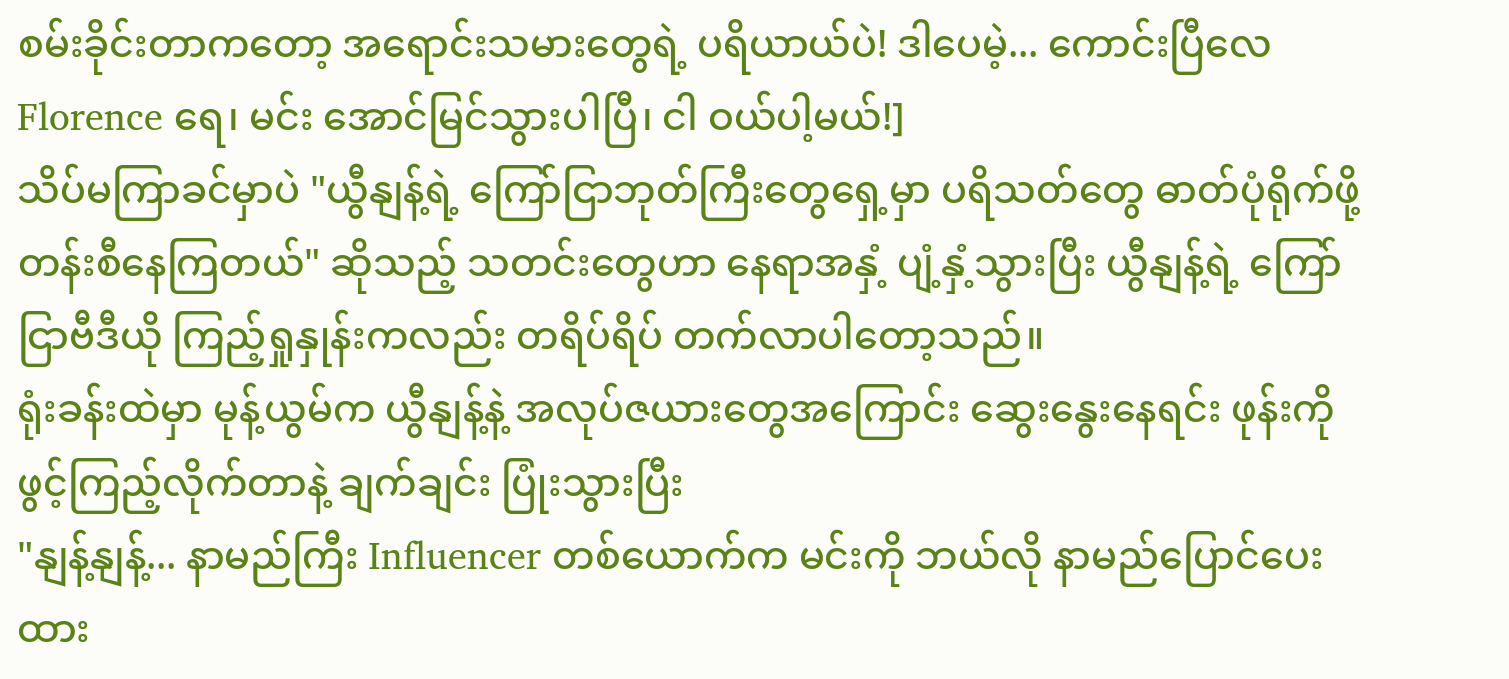စမ်းခိုင်းတာကတော့ အရောင်းသမားတွေရဲ့ ပရိယာယ်ပဲ! ဒါပေမဲ့... ကောင်းပြီလေ Florence ရေ၊ မင်း အောင်မြင်သွားပါပြီ၊ ငါ ဝယ်ပါ့မယ်!]
သိပ်မကြာခင်မှာပဲ "ယွီနျန့်ရဲ့ ကြော်ငြာဘုတ်ကြီးတွေရှေ့မှာ ပရိသတ်တွေ ဓာတ်ပုံရိုက်ဖို့ တန်းစီနေကြတယ်" ဆိုသည့် သတင်းတွေဟာ နေရာအနှံ့ ပျံ့နှံ့သွားပြီး ယွီနျန့်ရဲ့ ကြော်ငြာဗီဒီယို ကြည့်ရှုနှုန်းကလည်း တရိပ်ရိပ် တက်လာပါတော့သည်။
ရုံးခန်းထဲမှာ မုန့်ယွမ်က ယွီနျန့်နဲ့ အလုပ်ဇယားတွေအကြောင်း ဆွေးနွေးနေရင်း ဖုန်းကိုဖွင့်ကြည့်လိုက်တာနဲ့ ချက်ချင်း ပြုံးသွားပြီး
"နျန့်နျန့်... နာမည်ကြီး Influencer တစ်ယောက်က မင်းကို ဘယ်လို နာမည်ပြောင်ပေးထား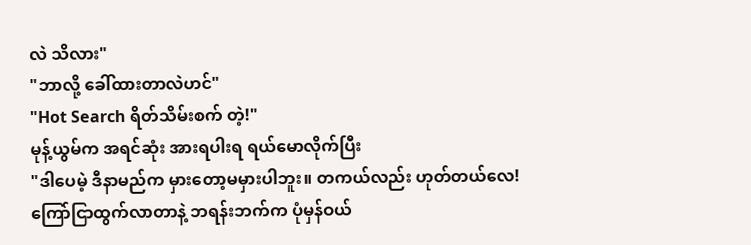လဲ သိလား"
"ဘာလို့ ခေါ်ထားတာလဲဟင်"
"Hot Search ရိတ်သိမ်းစက် တဲ့!"
မုန့်ယွမ်က အရင်ဆုံး အားရပါးရ ရယ်မောလိုက်ပြီး
"ဒါပေမဲ့ ဒီနာမည်က မှားတော့မမှားပါဘူး။ တကယ်လည်း ဟုတ်တယ်လေ! ကြော်ငြာထွက်လာတာနဲ့ ဘရန်းဘက်က ပုံမှန်ဝယ်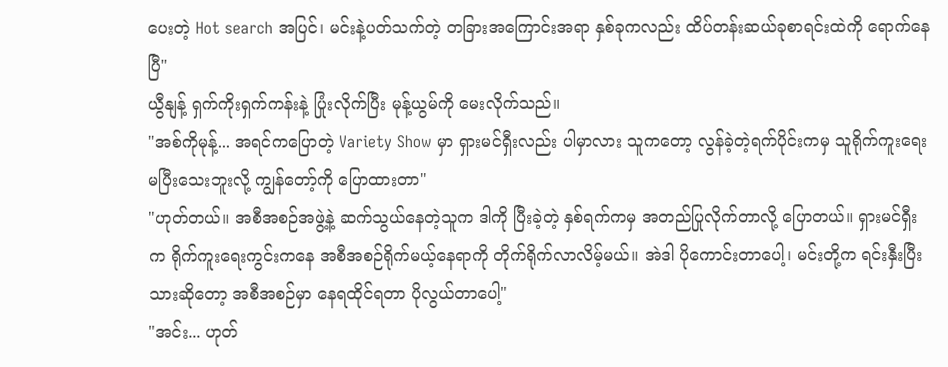ပေးတဲ့ Hot search အပြင်၊ မင်းနဲ့ပတ်သက်တဲ့ တခြားအကြောင်းအရာ နှစ်ခုကလည်း ထိပ်တန်းဆယ်ခုစာရင်းထဲကို ရောက်နေပြီ"
ယွီနျန့် ရှက်ကိုးရှက်ကန်းနဲ့ ပြုံးလိုက်ပြီး မုန့်ယွမ်ကို မေးလိုက်သည်။
"အစ်ကိုမုန့်... အရင်ကပြောတဲ့ Variety Show မှာ ရှားမင်ရှီးလည်း ပါမှာလား သူကတော့ လွန်ခဲ့တဲ့ရက်ပိုင်းကမှ သူရိုက်ကူးရေး မပြီးသေးဘူးလို့ ကျွန်တော့်ကို ပြောထားတာ"
"ဟုတ်တယ်။ အစီအစဉ်အဖွဲ့နဲ့ ဆက်သွယ်နေတဲ့သူက ဒါကို ပြီးခဲ့တဲ့ နှစ်ရက်ကမှ အတည်ပြုလိုက်တာလို့ ပြောတယ်။ ရှားမင်ရှီးက ရိုက်ကူးရေးကွင်းကနေ အစီအစဉ်ရိုက်မယ့်နေရာကို တိုက်ရိုက်လာလိမ့်မယ်။ အဲဒါ ပိုကောင်းတာပေါ့၊ မင်းတို့က ရင်းနှီးပြီးသားဆိုတော့ အစီအစဉ်မှာ နေရထိုင်ရတာ ပိုလွယ်တာပေါ့"
"အင်း... ဟုတ်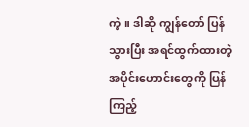ကဲ့။ ဒါဆို ကျွန်တော် ပြန်သွားပြီး အရင်ထွက်ထားတဲ့ အပိုင်းဟောင်းတွေကို ပြန်ကြည့်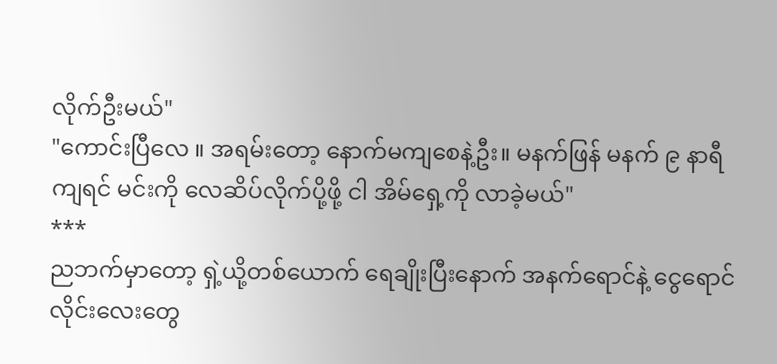လိုက်ဦးမယ်"
"ကောင်းပြီလေ ။ အရမ်းတော့ နောက်မကျစေနဲ့ဦး။ မနက်ဖြန် မနက် ၉ နာရီကျရင် မင်းကို လေဆိပ်လိုက်ပို့ဖို့ ငါ အိမ်ရှေ့ကို လာခဲ့မယ်"
***
ညဘက်မှာတော့ ရှဲ့ယို့တစ်ယောက် ရေချိုးပြီးနောက် အနက်ရောင်နဲ့ ငွေရောင်လိုင်းလေးတွေ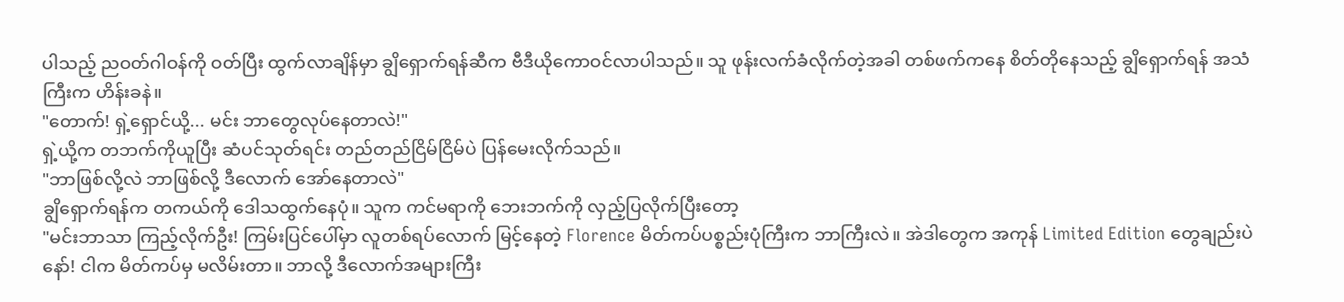ပါသည့် ညဝတ်ဂါဝန်ကို ဝတ်ပြီး ထွက်လာချိန်မှာ ချွိရှောက်ရန်ဆီက ဗီဒီယိုကောဝင်လာပါသည်။ သူ ဖုန်းလက်ခံလိုက်တဲ့အခါ တစ်ဖက်ကနေ စိတ်တိုနေသည့် ချွိရှောက်ရန် အသံကြီးက ဟိန်းခနဲ။
"တောက်! ရှဲ့ရှောင်ယို့... မင်း ဘာတွေလုပ်နေတာလဲ!"
ရှဲ့ယို့က တဘက်ကိုယူပြီး ဆံပင်သုတ်ရင်း တည်တည်ငြိမ်ငြိမ်ပဲ ပြန်မေးလိုက်သည်။
"ဘာဖြစ်လို့လဲ ဘာဖြစ်လို့ ဒီလောက် အော်နေတာလဲ"
ချွိရှောက်ရန်က တကယ်ကို ဒေါသထွက်နေပုံ။ သူက ကင်မရာကို ဘေးဘက်ကို လှည့်ပြလိုက်ပြီးတော့
"မင်းဘာသာ ကြည့်လိုက်ဦး! ကြမ်းပြင်ပေါ်မှာ လူတစ်ရပ်လောက် မြင့်နေတဲ့ Florence မိတ်ကပ်ပစ္စည်းပုံကြီးက ဘာကြီးလဲ။ အဲဒါတွေက အကုန် Limited Edition တွေချည်းပဲနော်! ငါက မိတ်ကပ်မှ မလိမ်းတာ။ ဘာလို့ ဒီလောက်အများကြီး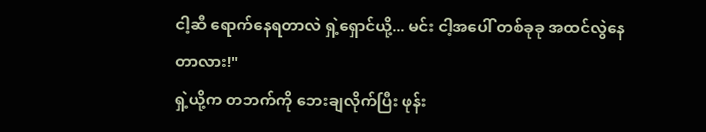ငါ့ဆီ ရောက်နေရတာလဲ ရှဲ့ရှောင်ယို့... မင်း ငါ့အပေါ် တစ်ခုခု အထင်လွဲနေတာလား!"
ရှဲ့ယို့က တဘက်ကို ဘေးချလိုက်ပြီး ဖုန်း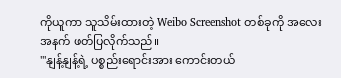ကိုယူကာ သူသိမ်းထားတဲ့ Weibo Screenshot တစ်ခုကို အလေးအနက် ဖတ်ပြလိုက်သည်။
"'နျန့်နျန့်ရဲ့ ပစ္စည်းရောင်းအား ကောင်းတယ်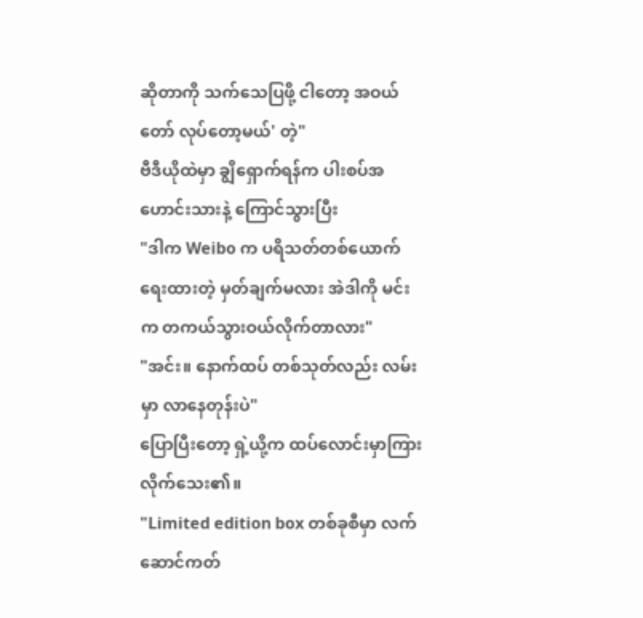ဆိုတာကို သက်သေပြဖို့ ငါတော့ အဝယ်တော် လုပ်တော့မယ်' တဲ့"
ဗီဒီယိုထဲမှာ ချွိရှောက်ရန်က ပါးစပ်အဟောင်းသားနဲ့ ကြောင်သွားပြီး
"ဒါက Weibo က ပရိသတ်တစ်ယောက် ရေးထားတဲ့ မှတ်ချက်မလား အဲဒါကို မင်းက တကယ်သွားဝယ်လိုက်တာလား"
"အင်း။ နောက်ထပ် တစ်သုတ်လည်း လမ်းမှာ လာနေတုန်းပဲ"
ပြောပြီးတော့ ရှဲ့ယို့က ထပ်လောင်းမှာကြားလိုက်သေး၏။
"Limited edition box တစ်ခုစီမှာ လက်ဆောင်ကတ်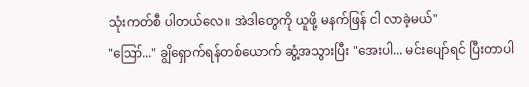သုံးကတ်စီ ပါတယ်လေ။ အဲဒါတွေကို ယူဖို့ မနက်ဖြန် ငါ လာခဲ့မယ်"
"ဪ..." ချွိရှောက်ရန်တစ်ယောက် ဆွံ့အသွားပြီး "အေးပါ... မင်းပျော်ရင် ပြီးတာပါ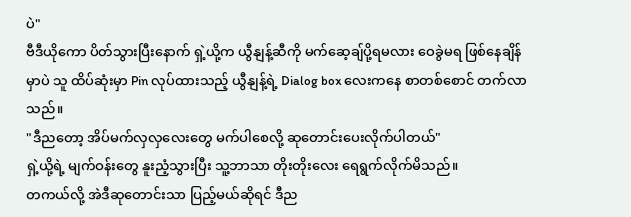ပဲ"
ဗီဒီယိုကော ပိတ်သွားပြီးနောက် ရှဲ့ယို့က ယွီနျန့်ဆီကို မက်ဆေ့ချ်ပို့ရမလား ဝေခွဲမရ ဖြစ်နေချိန်မှာပဲ သူ ထိပ်ဆုံးမှာ Pin လုပ်ထားသည့် ယွီနျန့်ရဲ့ Dialog box လေးကနေ စာတစ်စောင် တက်လာသည်။
"ဒီညတော့ အိပ်မက်လှလှလေးတွေ မက်ပါစေလို့ ဆုတောင်းပေးလိုက်ပါတယ်"
ရှဲ့ယို့ရဲ့ မျက်ဝန်းတွေ နူးညံ့သွားပြီး သူ့ဘာသာ တိုးတိုးလေး ရေရွက်လိုက်မိသည်။
တကယ်လို့ အဲဒီဆုတောင်းသာ ပြည့်မယ်ဆိုရင် ဒီည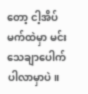တော့ ငါ့အိပ်မက်ထဲမှာ မင်း သေချာပေါက် ပါလာမှာပဲ။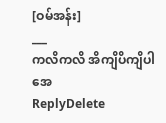[ဝမ်အန်း]
___
ကလိကလိ အိကျိပိကျိပါအေ
ReplyDelete